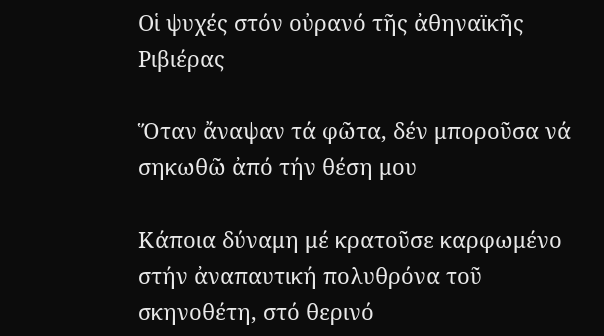Οἱ ψυχές στόν οὐρανό τῆς ἀθηναϊκῆς Ριβιέρας

Ὅταν ἄναψαν τά φῶτα, δέν μποροῦσα νά σηκωθῶ ἀπό τήν θέση μου

Κάποια δύναμη μέ κρατοῦσε καρφωμένο στήν ἀναπαυτική πολυθρόνα τοῦ σκηνοθέτη, στό θερινό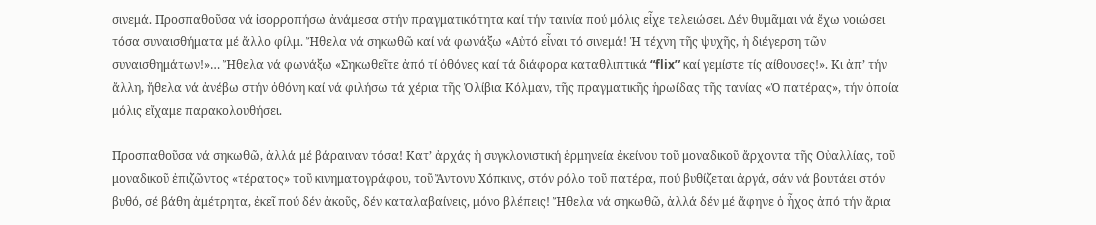σινεμά. Προσπαθοῦσα νά ἰσορροπήσω ἀνάμεσα στήν πραγματικότητα καί τήν ταινία πού μόλις εἶχε τελειώσει. Δέν θυμᾶμαι νά ἔχω νοιώσει τόσα συναισθήματα μέ ἄλλο φίλμ. Ἤθελα νά σηκωθῶ καί νά φωνάξω «Αὐτό εἶναι τό σινεμά! Ἡ τέχνη τῆς ψυχῆς, ἡ διέγερση τῶν συναισθημάτων!»… Ἤθελα νά φωνάξω «Σηκωθεῖτε ἀπό τί ὀθόνες καί τά διάφορα καταθλιπτικά “flix” καί γεμίστε τίς αίθουσες!». Κι ἀπ’ τήν ἄλλη, ἤθελα νά ἀνέβω στήν ὀθόνη καί νά φιλήσω τά χέρια τῆς Ὀλίβια Κόλμαν, τῆς πραγματικῆς ἡρωίδας τῆς τανίας «Ὁ πατέρας», τήν ὁποία μόλις εἴχαμε παρακολουθήσει.

Προσπαθοῦσα νά σηκωθῶ, ἀλλά μέ βάραιναν τόσα! Κατ’ ἀρχάς ἡ συγκλονιστική ἑρμηνεία ἐκείνου τοῦ μοναδικοῦ ἄρχοντα τῆς Οὐαλλίας, τοῦ μοναδικοῦ ἐπιζῶντος «τέρατος» τοῦ κινηματογράφου, τοῦ Ἄντονυ Χόπκινς, στόν ρόλο τοῦ πατέρα, πού βυθίζεται ἀργά, σάν νά βουτάει στόν βυθό, σέ βάθη ἀμέτρητα, ἐκεῖ πού δέν ἀκοῦς, δέν καταλαβαίνεις, μόνο βλέπεις! Ἤθελα νά σηκωθῶ, ἀλλά δέν μέ ἄφηνε ὁ ἦχος ἀπό τήν ἄρια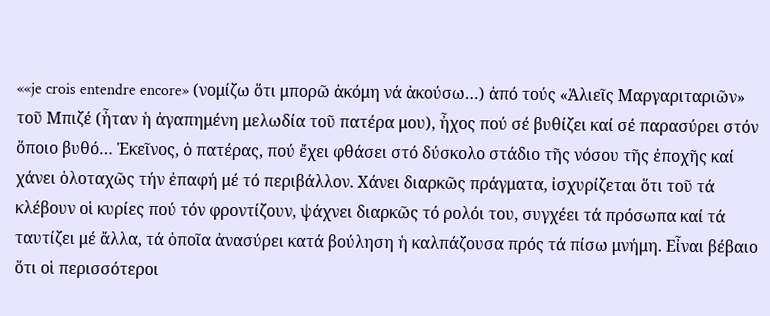««je crois entendre encore» (νομίζω ὅτι μπορῶ ἀκόμη νά ἀκούσω…) ἀπό τούς «Ἁλιεῖς Μαργαριταριῶν» τοῦ Μπιζέ (ἦταν ἡ ἀγαπημένη μελωδία τοῦ πατέρα μου), ἦχος πού σέ βυθίζει καί σέ παρασύρει στόν ὅποιο βυθό… Ἐκεῖνος, ὁ πατέρας, πού ἔχει φθάσει στό δύσκολο στάδιο τῆς νόσου τῆς ἐποχῆς καί χάνει ὁλοταχῶς τήν ἐπαφή μέ τό περιβάλλον. Χάνει διαρκῶς πράγματα, ἰσχυρίζεται ὅτι τοῦ τά κλέβουν οἱ κυρίες πού τόν φροντίζουν, ψάχνει διαρκῶς τό ρολόι του, συγχέει τά πρόσωπα καί τά ταυτίζει μέ ἄλλα, τά ὁποῖα ἀνασύρει κατά βούληση ἡ καλπάζουσα πρός τά πίσω μνήμη. Εἶναι βέβαιο ὅτι οἱ περισσότεροι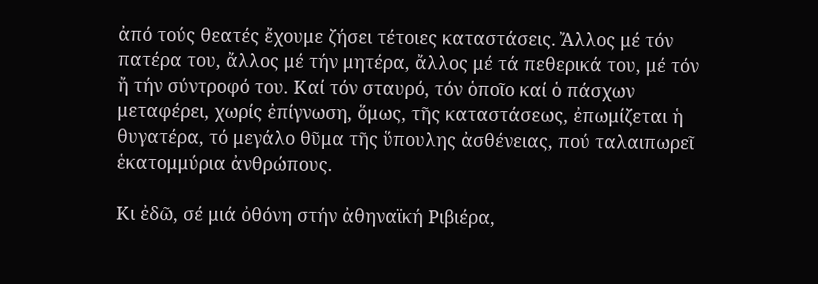ἀπό τούς θεατές ἔχουμε ζήσει τέτοιες καταστάσεις. Ἄλλος μέ τόν πατέρα του, ἄλλος μέ τήν μητέρα, ἄλλος μέ τά πεθερικά του, μέ τόν ἤ τήν σύντροφό του. Καί τόν σταυρό, τόν ὁποῖο καί ὁ πάσχων μεταφέρει, χωρίς ἐπίγνωση, ὅμως, τῆς καταστάσεως, ἐπωμίζεται ἡ θυγατέρα, τό μεγάλο θῦμα τῆς ὕπουλης ἀσθένειας, πού ταλαιπωρεῖ ἑκατομμύρια ἀνθρώπους.

Κι ἐδῶ, σέ μιά ὀθόνη στήν ἀθηναϊκή Ριβιέρα,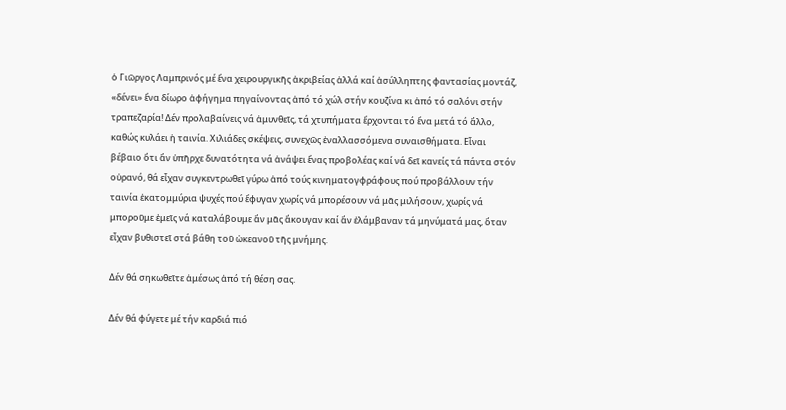ὁ Γιῶργος Λαμπρινός μέ ἕνα χειρουργικῆς ἀκριβείας ἀλλά καί ἀσύλληπτης φαντασίας μοντάζ, «δένει» ἕνα δίωρο ἀφήγημα πηγαίνοντας ἀπό τό χώλ στήν κουζίνα κι ἀπό τό σαλόνι στήν τραπεζαρία! Δέν προλαβαίνεις νά ἀμυνθεῖς, τά χτυπήματα ἔρχονται τό ἕνα μετά τό ἄλλο, καθώς κυλάει ἡ ταινία. Χιλιάδες σκέψεις, συνεχῶς ἐναλλασσόμενα συναισθήματα. Εἶναι βέβαιο ὅτι ἄν ὑπῆρχε δυνατότητα νά ἀνάψει ἕνας προβολέας καί νά δεῖ κανείς τά πάντα στόν οὐρανό, θά εἶχαν συγκεντρωθεῖ γύρω ἀπό τούς κινηματογφράφους πού προβάλλουν τήν ταινία ἑκατομμύρια ψυχές πού ἔφυγαν χωρίς νά μπορέσουν νά μᾶς μιλήσουν, χωρίς νά μποροῦμε ἐμεῖς νά καταλάβουμε ἄν μᾶς ἄκουγαν καί ἄν ἐλάμβαναν τά μηνύματά μας, ὅταν εἶχαν βυθιστεῖ στά βάθη τοῦ ὠκεανοῦ τῆς μνήμης.

Δέν θά σηκωθεῖτε ἀμέσως ἀπό τή θέση σας.

Δέν θά φύγετε μέ τήν καρδιά πιό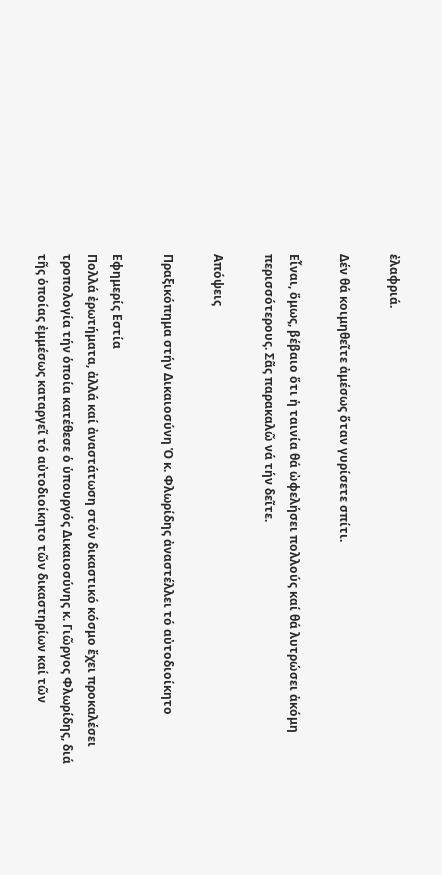ἐλαφριά.

Δέν θά κοιμηθεῖτε ἀμέσως ὅταν γυρίσετε σπίτι.

Εἶναι, ὅμως, βέβαιο ὅτι ἡ ταινία θά ὠφελήσει πολλούς καί θά λυτρώσει ἀκόμη περισσότερους. Σᾶς παρακαλῶ νά τήν δεῖτε.

Απόψεις

Πραξικόπημα στήν Δικαιοσύνη Ὁ κ. Φλωρίδης ἀναστέλλει τό αὐτοδιοίκητο

Εφημερίς Εστία
Πολλά ἐρωτήματα, ἀλλά καί ἀναστάτωση στόν δικαστικό κόσμο ἔχει προκαλέσει τροπολογία τήν ὁποία κατέθεσε ὁ ὑπουργός Δικαιοσύνης κ. Γιῶργος Φλωρίδης, διά τῆς ὁποίας ἐμμέσως καταργεῖ τό αὐτοδιοίκητο τῶν δικαστηρίων καί τῶν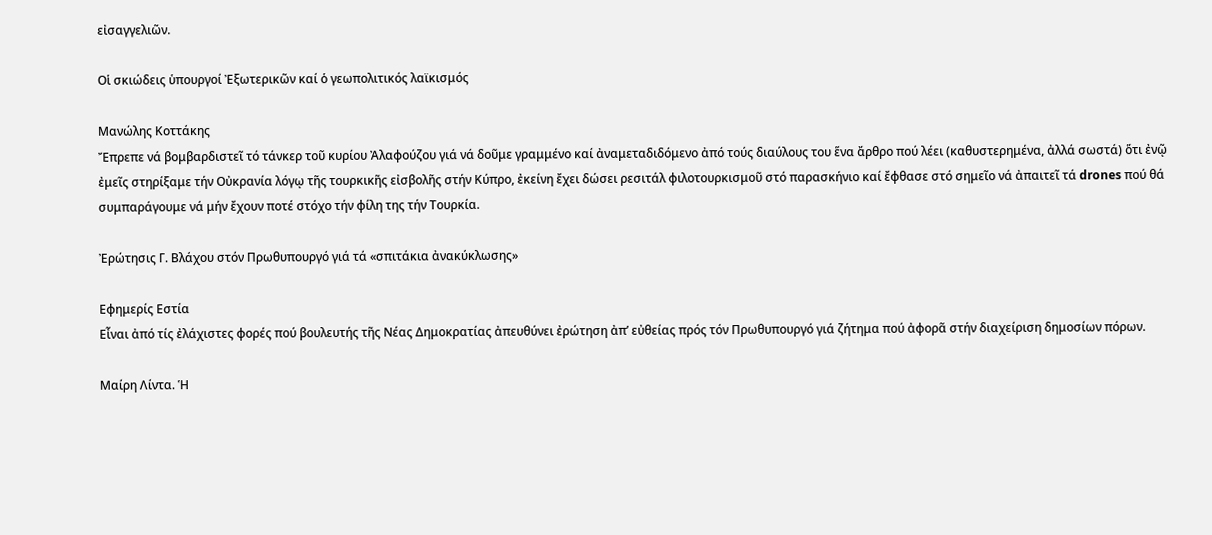εἰσαγγελιῶν.

Οἱ σκιώδεις ὑπουργοί Ἐξωτερικῶν καί ὁ γεωπολιτικός λαϊκισμός

Μανώλης Κοττάκης
Ἔπρεπε νά βομβαρδιστεῖ τό τάνκερ τοῦ κυρίου Ἀλαφούζου γιά νά δοῦμε γραμμένο καί ἀναμεταδιδόμενο ἀπό τούς διαύλους του ἕνα ἄρθρο πού λέει (καθυστερημένα, ἀλλά σωστά) ὅτι ἐνῷ ἐμεῖς στηρίξαμε τήν Οὐκρανία λόγῳ τῆς τουρκικῆς εἰσβολῆς στήν Κύπρο, ἐκείνη ἔχει δώσει ρεσιτάλ φιλοτουρκισμοῦ στό παρασκήνιο καί ἔφθασε στό σημεῖο νά ἀπαιτεῖ τά drones πού θά συμπαράγουμε νά μήν ἔχουν ποτέ στόχο τήν φίλη της τήν Τουρκία.

Ἐρώτησις Γ. Βλάχου στόν Πρωθυπουργό γιά τά «σπιτάκια ἀνακύκλωσης»

Εφημερίς Εστία
Εἶναι ἀπό τίς ἐλάχιστες φορές πού βουλευτής τῆς Νέας Δημοκρατίας ἀπευθύνει ἐρώτηση ἀπ’ εὐθείας πρός τόν Πρωθυπουργό γιά ζήτημα πού ἀφορᾶ στήν διαχείριση δημοσίων πόρων.

Μαίρη Λίντα. Ἡ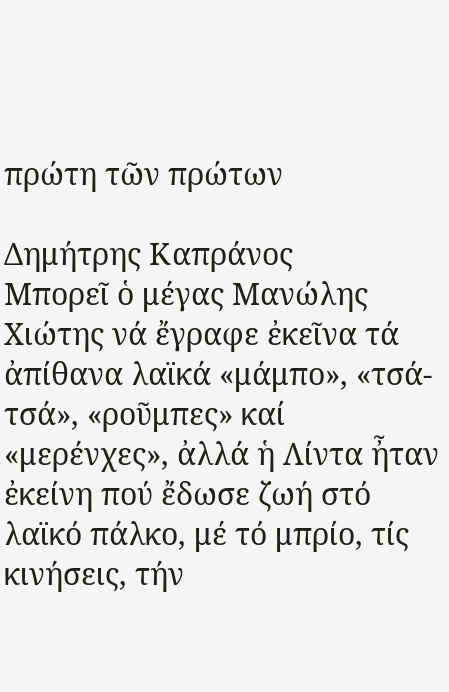πρώτη τῶν πρώτων

Δημήτρης Καπράνος
Μπορεῖ ὁ μέγας Μανώλης Χιώτης νά ἔγραφε ἐκεῖνα τά ἀπίθανα λαϊκά «μάμπο», «τσά-τσά», «ροῦμπες» καί «μερένχες», ἀλλά ἡ Λίντα ἦταν ἐκείνη πού ἔδωσε ζωή στό λαϊκό πάλκο, μέ τό μπρίο, τίς κινήσεις, τήν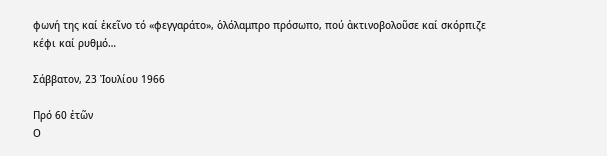φωνή της καί ἐκεῖνο τό «φεγγαράτο», ὁλόλαμπρο πρόσωπο, πού ἀκτινοβολοῦσε καί σκόρπιζε κέφι καί ρυθμό…

Σάββατον, 23 Ἰουλίου 1966

Πρό 60 ἐτῶν
Ο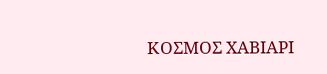ΚΟΣΜΟΣ ΧΑΒΙΑΡΙ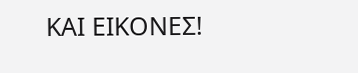ΚΑΙ ΕΙΚΟΝΕΣ!